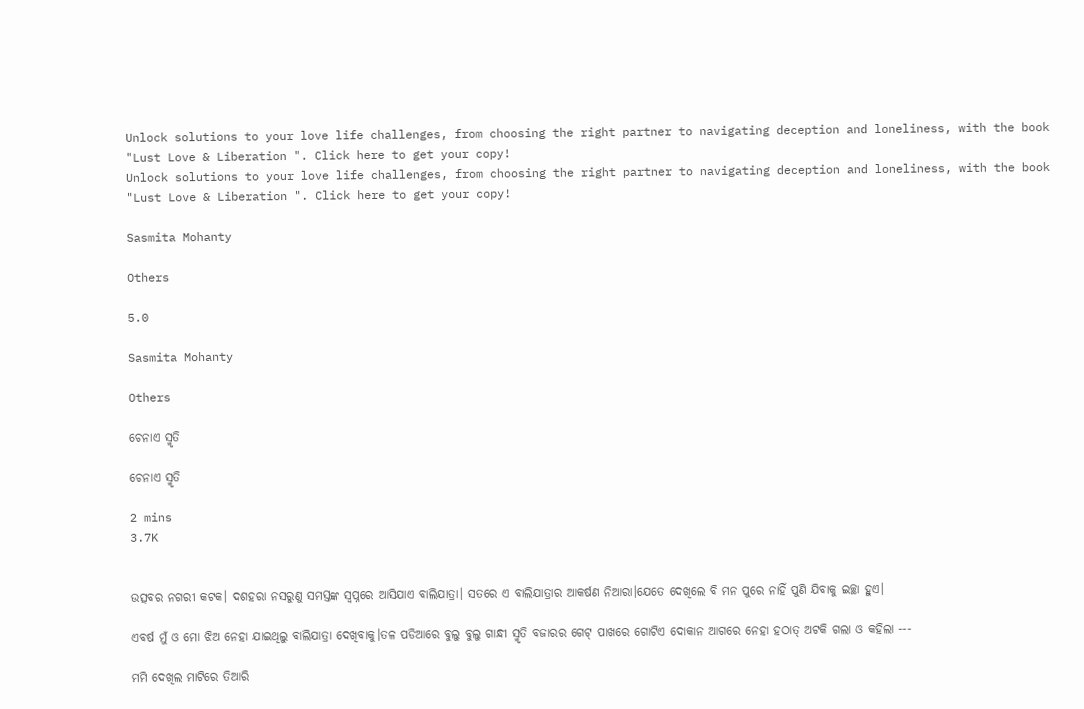Unlock solutions to your love life challenges, from choosing the right partner to navigating deception and loneliness, with the book "Lust Love & Liberation ". Click here to get your copy!
Unlock solutions to your love life challenges, from choosing the right partner to navigating deception and loneliness, with the book "Lust Love & Liberation ". Click here to get your copy!

Sasmita Mohanty

Others

5.0

Sasmita Mohanty

Others

ଚେନାଏ ସ୍ମୃତି

ଚେନାଏ ସ୍ମୃତି

2 mins
3.7K


ଉତ୍ସବର ନଗରୀ କଟକ। ଦଶହରା ନସରୁଣୁ ସମସ୍ତଙ୍କ ସ୍ବପ୍ନରେ ଆସିଯାଏ ବାଲିଯାତ୍ରା। ସତରେ ଏ ବାଲିଯାତ୍ରାର ଆକର୍ଷଣ ନିଆରା।ଯେତେ ଦେଖିଲେ ବି ମନ ପୁରେ ନାହିଁ ପୁଣି ଯିବାକୁ ଇଚ୍ଛା ହୁଏ।

ଏବର୍ଷ ମୁଁ ଓ ମୋ ଝିଅ ନେହା ଯାଇଥିଲୁ ବାଲିଯାତ୍ରା ଦେଖିବାକୁ।ତଳ ପଡିଆରେ ବୁଲୁ ବୁଲୁ ଗାନ୍ଧୀ ସ୍ମୃତି ବଜାରର ଗେଟ୍ ପାଖରେ ଗୋଟିଏ ଦୋକାନ ଆଗରେ ନେହା ହଠାତ୍ ଅଟକି ଗଲା ଓ କହିଲା ---

ମମି ଦେଖିଲ ମାଟିରେ ତିଆରି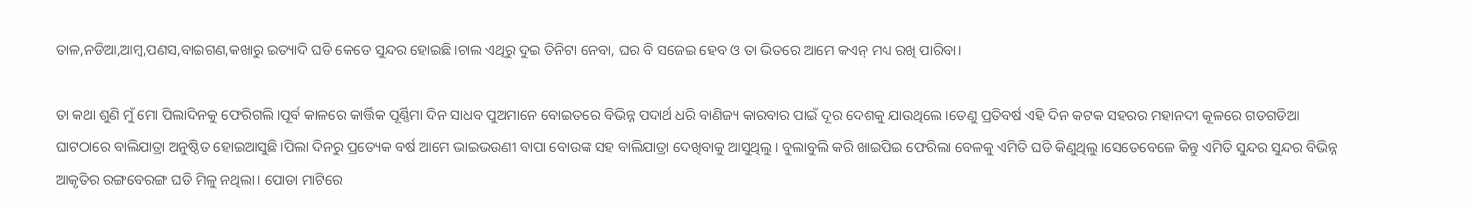ତାଳ,ନଡିଆ,ଆମ୍ବ,ପଣସ,ବାଇଗଣ,କଖାରୁ ଇତ୍ୟାଦି ଘଡି କେଡେ ସୁନ୍ଦର ହୋଇଛି।ଚାଲ ଏଥିରୁ ଦୁଇ ତିନିଟା ନେବା, ଘର ବି ସଜେଇ ହେବ ଓ ତା ଭିତରେ ଆମେ କଏନ୍ ମଧ୍ୟ ରଖି ପାରିବା।

ତା କଥା ଶୁଣି ମୁଁ ମୋ ପିଲାଦିନକୁ ଫେରିଗଲି।ପୂର୍ବ କାଳରେ କାର୍ତ୍ତିକ ପୂର୍ଣ୍ଣିମା ଦିନ ସାଧବ ପୁଅମାନେ ବୋଇତରେ ବିଭିନ୍ନ ପଦାର୍ଥ ଧରି ବାଣିଜ୍ୟ କାରବାର ପାଇଁ ଦୂର ଦେଶକୁ ଯାଉଥିଲେ ।ତେଣୁ ପ୍ରତିବର୍ଷ ଏହି ଦିନ କଟକ ସହରର ମହାନଦୀ କୂଳରେ ଗଡଗଡିଆ ଘାଟଠାରେ ବାଲିଯାତ୍ରା ଅନୁଷ୍ଠିତ ହୋଇଆସୁଛି।ପିଲା ଦିନରୁ ପ୍ରତ୍ୟେକ ବର୍ଷ ଆମେ ଭାଇଭଉଣୀ ବାପା ବୋଉଙ୍କ ସହ ବାଲିଯାତ୍ରା ଦେଖିବାକୁ ଆସୁଥିଲୁ। ବୁଲାବୁଲି କରି ଖାଇପିଇ ଫେରିଲା ବେଳକୁ ଏମିତି ଘଡି କିଣୁଥିଲୁ।ସେତେବେଳେ କିନ୍ତୁ ଏମିତି ସୁନ୍ଦର ସୁନ୍ଦର ବିଭିନ୍ନ ଆକୃତିର ରଙ୍ଗବେରଙ୍ଗ ଘଡି ମିଳୁ ନଥିଲା। ପୋଡା ମାଟିରେ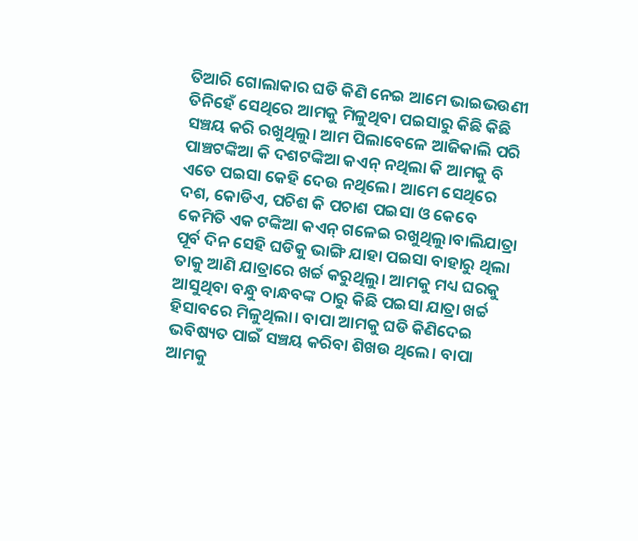ତିଆରି ଗୋଲାକାର ଘଡି କିଣି ନେଇ ଆମେ ଭାଇଭଉଣୀ ତିନିହେଁ ସେଥିରେ ଆମକୁ ମିଳୁଥିବା ପଇସାରୁ କିଛି କିଛି ସଞ୍ଚୟ କରି ରଖୁଥିଲୁ। ଆମ ପିଲାବେଳେ ଆଜିକାଲି ପରି ପାଞ୍ଚଟଙ୍କିଆ କି ଦଶଟଙ୍କିଆ କଏନ୍ ନଥିଲା କି ଆମକୁ ବି ଏତେ ପଇସା କେହି ଦେଉ ନଥିଲେ। ଆମେ ସେଥିରେ ଦଶ, କୋଡିଏ, ପଚିଶ କି ପଚାଶ ପଇସା ଓ କେବେ କେମିତି ଏକ ଟଙ୍କିଆ କଏନ୍ ଗଳେଇ ରଖୁଥିଲୁ।ବାଲିଯାତ୍ରା ପୂର୍ବ ଦିନ ସେହି ଘଡିକୁ ଭାଙ୍ଗି ଯାହା ପଇସା ବାହାରୁ ଥିଲା ତାକୁ ଆଣି ଯାତ୍ରାରେ ଖର୍ଚ୍ଚ କରୁଥିଲୁ। ଆମକୁ ମଧ୍ୟ ଘରକୁ ଆସୁଥିବା ବନ୍ଧୁ ବାନ୍ଧବଙ୍କ ଠାରୁ କିଛି ପଇସା ଯାତ୍ରା ଖର୍ଚ୍ଚ ହିସାବରେ ମିଳୁଥିଲା। ବାପା ଆମକୁ ଘଡି କିଣିଦେଇ ଭବିଷ୍ୟତ ପାଇଁ ସଞ୍ଚୟ କରିବା ଶିଖଉ ଥିଲେ। ବାପା ଆମକୁ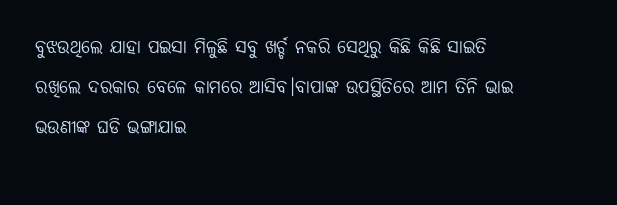ବୁଝଉଥିଲେ ଯାହା ପଇସା ମିଳୁଛି ସବୁ ଖର୍ଚ୍ଚ ନକରି ସେଥିରୁ କିଛି କିଛି ସାଇତି ରଖିଲେ ଦରକାର ବେଳେ କାମରେ ଆସିବ।ବାପାଙ୍କ ଉପସ୍ଥିତିରେ ଆମ ତିନି ଭାଇ ଭଉଣୀଙ୍କ ଘଡି ଭଙ୍ଗାଯାଇ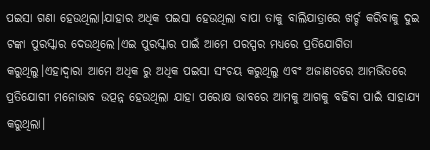ପଇସା ଗଣା ହେଉଥିଲା।ଯାହାର ଅଧିକ ପଇସା ହେଉଥିଲା ବାପା ତାକୁ ବାଲିଯାତ୍ରାରେ ଖର୍ଚ୍ଚ କରିବାକୁ ଦୁଇ ଟଙ୍କା ପୁରସ୍କାର ଦେଉଥିଲେ।ଏଇ ପୁରସ୍କାର ପାଇଁ ଆମେ ପରସ୍ପର ମଧ୍ୟରେ ପ୍ରତିଯୋଗିତା କରୁଥିଲୁ।ଏହାଦ୍ବାରା ଆମେ ଅଧିକ ରୁ ଅଧିକ ପଇସା ସଂଚୟ କରୁଥିଲୁ ଏବଂ ଅଜାଣତରେ ଆମଭିତରେ ପ୍ରତିଯୋଗୀ ମନୋଭାବ ଉତ୍ପନ୍ନ ହେଉଥିଲା ଯାହା ପରୋକ୍ଷ ଭାବରେ ଆମକୁ ଆଗକୁ ବଢିବା ପାଇଁ ସାହାଯ୍ୟ କରୁଥିଲା।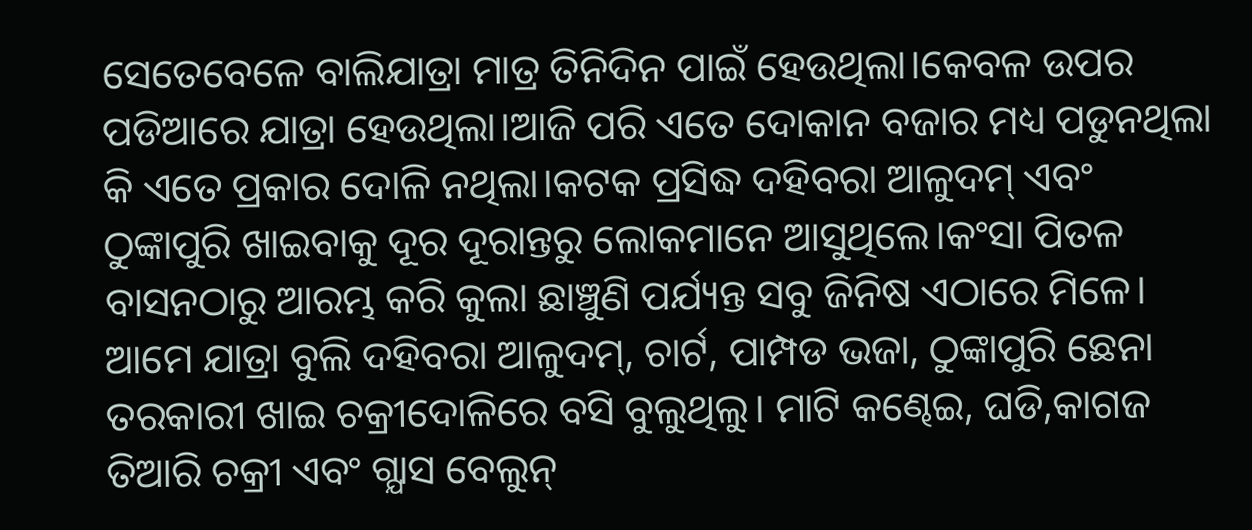ସେତେବେଳେ ବାଲିଯାତ୍ରା ମାତ୍ର ତିନିଦିନ ପାଇଁ ହେଉଥିଲା।କେବଳ ଉପର ପଡିଆରେ ଯାତ୍ରା ହେଉଥିଲା।ଆଜି ପରି ଏତେ ଦୋକାନ ବଜାର ମଧ୍ୟ ପଡୁନଥିଲା କି ଏତେ ପ୍ରକାର ଦୋଳି ନଥିଲା।କଟକ ପ୍ରସିଦ୍ଧ ଦହିବରା ଆଳୁଦମ୍ ଏବଂ ଠୁଙ୍କାପୁରି ଖାଇବାକୁ ଦୂର ଦୂରାନ୍ତରୁ ଲୋକମାନେ ଆସୁଥିଲେ।କଂସା ପିତଳ ବାସନଠାରୁ ଆରମ୍ଭ କରି କୁଲା ଛାଞ୍ଚୁଣି ପର୍ଯ୍ୟନ୍ତ ସବୁ ଜିନିଷ ଏଠାରେ ମିଳେ। ଆମେ ଯାତ୍ରା ବୁଲି ଦହିବରା ଆଳୁଦମ୍, ଚାର୍ଟ, ପାମ୍ପଡ ଭଜା, ଠୁଙ୍କାପୁରି ଛେନା ତରକାରୀ ଖାଇ ଚକ୍ରୀଦୋଳିରେ ବସି ବୁଲୁଥିଲୁ। ମାଟି କଣ୍ଢେଇ, ଘଡି,କାଗଜ ତିଆରି ଚକ୍ରୀ ଏବଂ ଗ୍ଯାସ ବେଲୁନ୍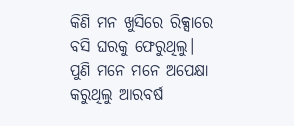କିଣି ମନ ଖୁସିରେ ରିକ୍ସାରେ ବସି ଘରକୁ ଫେରୁଥିଲୁ। ପୁଣି ମନେ ମନେ ଅପେକ୍ଷା କରୁଥିଲୁ ଆରବର୍ଷ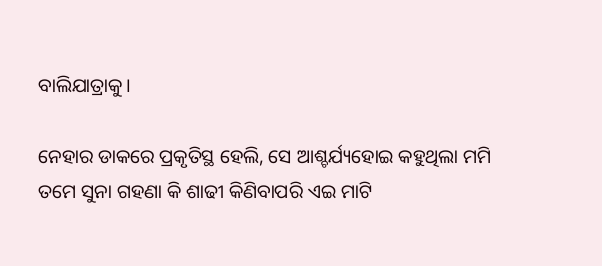ବାଲିଯାତ୍ରାକୁ।

ନେହାର ଡାକରେ ପ୍ରକୃତିସ୍ଥ ହେଲି, ସେ ଆଶ୍ଚର୍ଯ୍ୟହୋଇ କହୁଥିଲା ମମି ତମେ ସୁନା ଗହଣା କି ଶାଢୀ କିଣିବାପରି ଏଇ ମାଟି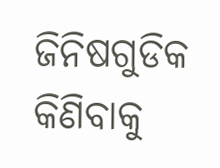ଜିନିଷଗୁଡିକ କିଣିବାକୁ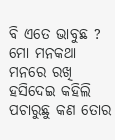ବି ଏତେ ଭାବୁଛ ? ମୋ ମନକଥା ମନରେ ରଖି ହସିଦେଇ କହିଲି ପଚାରୁଛୁ କଣ ତୋର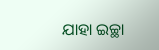ଯାହା ଇଚ୍ଛା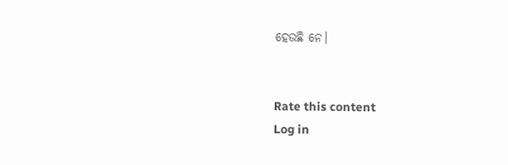ହେଉଛି ନେ।


Rate this content
Log in